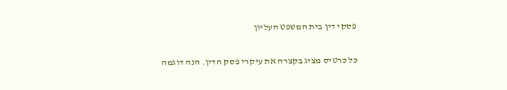פסקי דין בית המשפט העליון

כל כרטיס מציג בקצרה את עיקרי פסק הדין. הנה דוגמה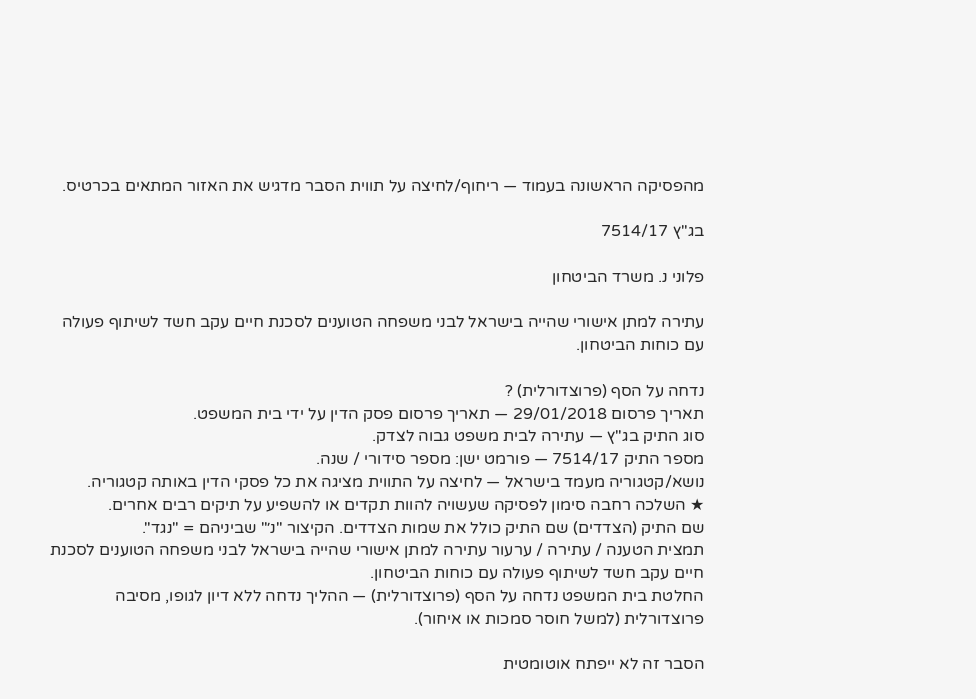מהפסיקה הראשונה בעמוד — ריחוף/לחיצה על תווית הסבר מדגיש את האזור המתאים בכרטיס.

בג"ץ 7514/17

פלוני נ. משרד הביטחון

עתירה למתן אישורי שהייה בישראל לבני משפחה הטוענים לסכנת חיים עקב חשד לשיתוף פעולה עם כוחות הביטחון.

נדחה על הסף (פרוצדורלית) ?
תאריך פרסום 29/01/2018 — תאריך פרסום פסק הדין על ידי בית המשפט.
סוג התיק בג"ץ — עתירה לבית משפט גבוה לצדק.
מספר התיק 7514/17 — פורמט ישן: מספר סידורי / שנה.
נושא/קטגוריה מעמד בישראל — לחיצה על התווית מציגה את כל פסקי הדין באותה קטגוריה.
★ השלכה רחבה סימון לפסיקה שעשויה להוות תקדים או להשפיע על תיקים רבים אחרים.
שם התיק (הצדדים) שם התיק כולל את שמות הצדדים. הקיצור "נ׳" שביניהם = "נגד".
תמצית הטענה / עתירה / ערעור עתירה למתן אישורי שהייה בישראל לבני משפחה הטוענים לסכנת חיים עקב חשד לשיתוף פעולה עם כוחות הביטחון.
החלטת בית המשפט נדחה על הסף (פרוצדורלית) — ההליך נדחה ללא דיון לגופו, מסיבה פרוצדורלית (למשל חוסר סמכות או איחור).

הסבר זה לא ייפתח אוטומטית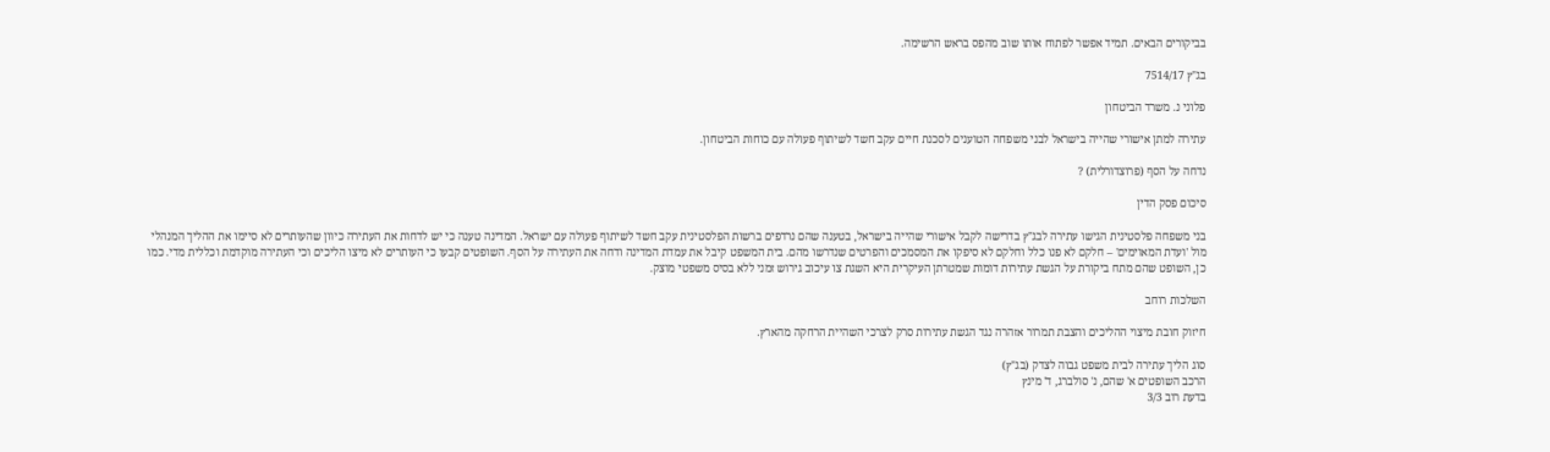בביקורים הבאים. תמיד אפשר לפתוח אותו שוב מהפס בראש הרשימה.

בג"ץ 7514/17

פלוני נ. משרד הביטחון

עתירה למתן אישורי שהייה בישראל לבני משפחה הטוענים לסכנת חיים עקב חשד לשיתוף פעולה עם כוחות הביטחון.

נדחה על הסף (פרוצדורלית) ?

סיכום פסק הדין

בני משפחה פלסטינית הגישו עתירה לבג"ץ בדרישה לקבל אישורי שהייה בישראל, בטענה שהם נרדפים ברשות הפלסטינית עקב חשד לשיתוף פעולה עם ישראל. המדינה טענה כי יש לדחות את העתירה כיוון שהעותרים לא סיימו את ההליך המנהלי מול 'ועדת המאוימים' – חלקם לא פנו כלל וחלקם לא סיפקו את המסמכים והפרטים שנדרשו מהם. בית המשפט קיבל את עמדת המדינה ודחה את העתירה על הסף. השופטים קבעו כי העותרים לא מיצו הליכים וכי העתירה מוקדמת וכללית מדי. כמו כן, השופט שהם מתח ביקורת על הגשת עתירות דומות שמטרתן העיקרית היא השגת צו עיכוב גירוש זמני ללא בסיס משפטי מוצק.

השלכות רוחב

חיזוק חובת מיצוי ההליכים והצבת תמרור אזהרה נגד הגשת עתירות סרק לצרכי השהיית הרחקה מהארץ.

סוג הליך עתירה לבית משפט גבוה לצדק (בג"ץ)
הרכב השופטים א' שהם, נ' סולברג, ד' מינץ
בדעת רוב 3/3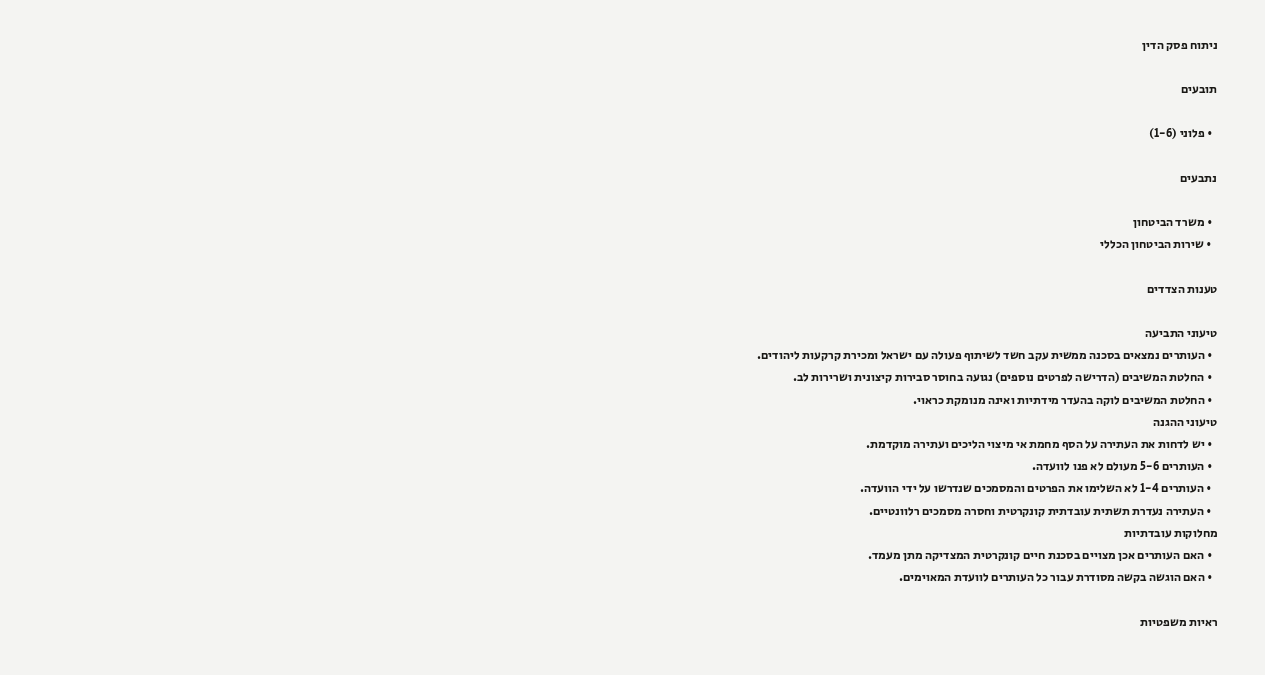ניתוח פסק הדין

תובעים

  • פלוני (1-6)

נתבעים

  • משרד הביטחון
  • שירות הביטחון הכללי

טענות הצדדים

טיעוני התביעה
  • העותרים נמצאים בסכנה ממשית עקב חשד לשיתוף פעולה עם ישראל ומכירת קרקעות ליהודים.
  • החלטת המשיבים (הדרישה לפרטים נוספים) נגועה בחוסר סבירות קיצונית ושרירות לב.
  • החלטת המשיבים לוקה בהעדר מידתיות ואינה מנומקת כראוי.
טיעוני ההגנה
  • יש לדחות את העתירה על הסף מחמת אי מיצוי הליכים ועתירה מוקדמת.
  • העותרים 5-6 מעולם לא פנו לוועדה.
  • העותרים 1-4 לא השלימו את הפרטים והמסמכים שנדרשו על ידי הוועדה.
  • העתירה נעדרת תשתית עובדתית קונקרטית וחסרה מסמכים רלוונטיים.
מחלוקות עובדתיות
  • האם העותרים אכן מצויים בסכנת חיים קונקרטית המצדיקה מתן מעמד.
  • האם הוגשה בקשה מסודרת עבור כל העותרים לוועדת המאוימים.

ראיות משפטיות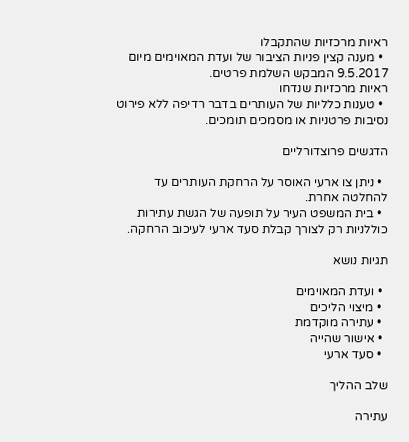ראיות מרכזיות שהתקבלו
  • מענה קצין פניות הציבור של ועדת המאוימים מיום 9.5.2017 המבקש השלמת פרטים.
ראיות מרכזיות שנדחו
  • טענות כלליות של העותרים בדבר רדיפה ללא פירוט נסיבות פרטניות או מסמכים תומכים.

הדגשים פרוצדורליים

  • ניתן צו ארעי האוסר על הרחקת העותרים עד להחלטה אחרת.
  • בית המשפט העיר על תופעה של הגשת עתירות כוללניות רק לצורך קבלת סעד ארעי לעיכוב הרחקה.

תגיות נושא

  • ועדת המאוימים
  • מיצוי הליכים
  • עתירה מוקדמת
  • אישור שהייה
  • סעד ארעי

שלב ההליך

עתירה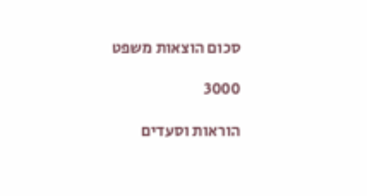סכום הוצאות משפט

3000

הוראות וסעדים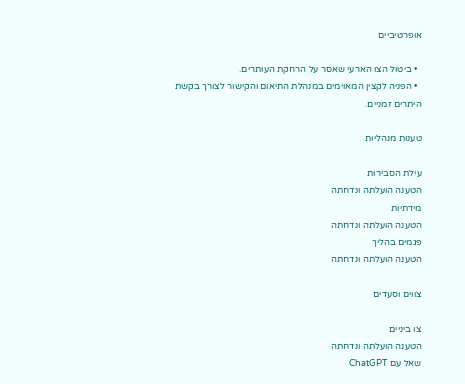אופרטיביים

  • ביטול הצו הארעי שאסר על הרחקת העותרים.
  • הפניה לקצין המאוימים במנהלת התיאום והקישור לצורך בקשת היתרים זמניים.

טענות מנהליות

עילת הסבירות
הטענה הועלתה ונדחתה
מידתיות
הטענה הועלתה ונדחתה
פגמים בהליך
הטענה הועלתה ונדחתה

צווים וסעדים

צו ביניים
הטענה הועלתה ונדחתה
שאל עם ChatGPT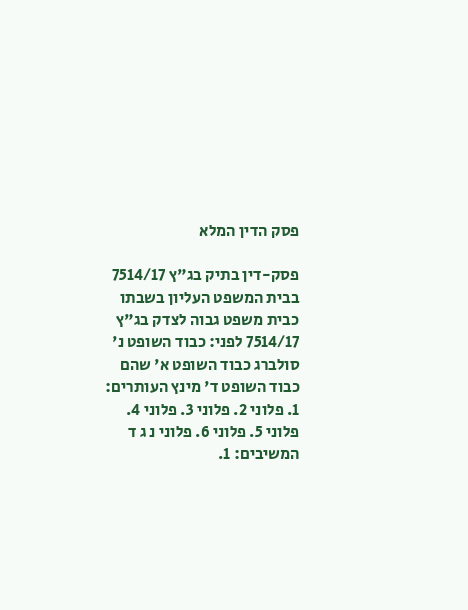פסק הדין המלא

פסק-דין בתיק בג"ץ 7514/17 בבית המשפט העליון בשבתו כבית משפט גבוה לצדק בג"ץ 7514/17 לפני: כבוד השופט נ' סולברג כבוד השופט א' שהם כבוד השופט ד' מינץ העותרים: 1. פלוני 2. פלוני 3. פלוני 4. פלוני 5. פלוני 6. פלוני נ ג ד המשיבים: 1.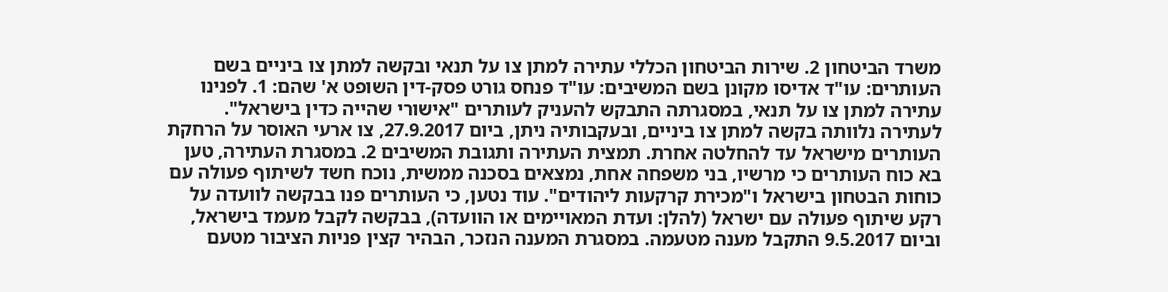משרד הביטחון 2. שירות הביטחון הכללי עתירה למתן צו על תנאי ובקשה למתן צו ביניים בשם העותרים: עו"ד אדיסו מקונן בשם המשיבים: עו"ד פנחס גורט פסק-דין השופט א' שהם: 1. לפנינו עתירה למתן צו על תנאי, במסגרתה התבקש להעניק לעותרים "אישורי שהייה כדין בישראל". לעתירה נלוותה בקשה למתן צו ביניים, ובעקבותיה ניתן, ביום 27.9.2017, צו ארעי האוסר על הרחקת העותרים מישראל עד להחלטה אחרת. תמצית העתירה ותגובת המשיבים 2. במסגרת העתירה, טען בא כוח העותרים כי מרשיו, בני משפחה אחת, נמצאים בסכנה ממשית, נוכח חשד לשיתוף פעולה עם כוחות הבטחון בישראל ו"מכירת קרקעות ליהודים". עוד נטען, כי העותרים פנו בבקשה לוועדה על רקע שיתוף פעולה עם ישראל (להלן: ועדת המאויימים או הוועדה), בבקשה לקבל מעמד בישראל, וביום 9.5.2017 התקבל מענה מטעמה. במסגרת המענה הנזכר, הבהיר קצין פניות הציבור מטעם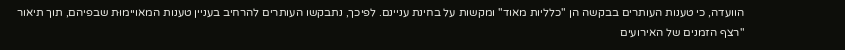הוועדה, כי טענות העותרים בבקשה הן "כלליות מאוד" ומקשות על בחינת עניינם. לפיכך, נתבקשו העותרים להרחיב בעניין טענות המאויימוּת שבפיהם, תוך תיאור "רצף הזמנים של האירועים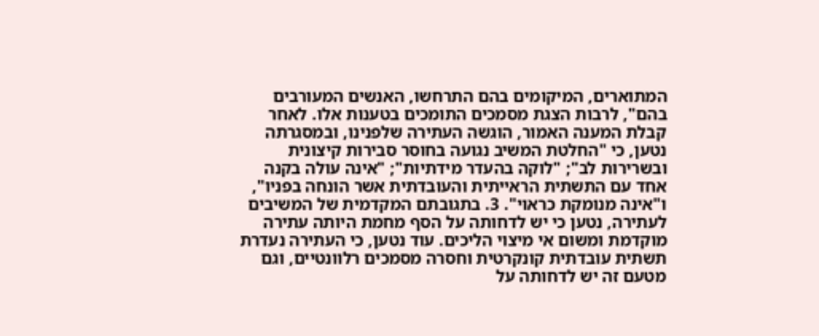המתוארים, המיקומים בהם התרחשו, האנשים המעורבים בהם", לרבות הצגת מסמכים התומכים בטענות אלו. לאחר קבלת המענה האמור, הוגשה העתירה שלפנינו, ובמסגרתה נטען, כי "החלטת המשיב נגועה בחוסר סבירות קיצונית ובשרירות לב"; "לוקה בהעדר מידתיות"; "אינה עולה בקנה אחד עם התשתית הראייתית והעובדתית אשר הונחה בפניו", ו"אינה מנומקת כראוי". 3. בתגובתם המקדמית של המשיבים לעתירה, נטען כי יש לדחותה על הסף מחמת היותה עתירה מוקדמת ומשום אי מיצוי הליכים. עוד נטען, כי העתירה נעדרת תשתית עובדתית קונקרטית וחסרה מסמכים רלוונטיים, וגם מטעם זה יש לדחותה על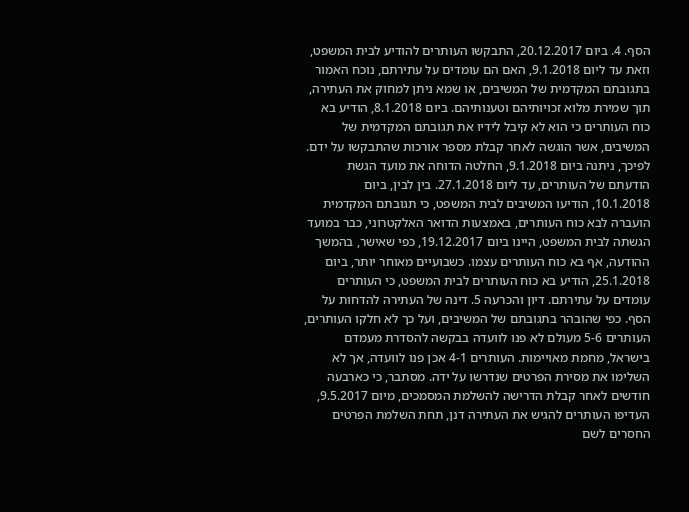הסף. 4. ביום 20.12.2017, התבקשו העותרים להודיע לבית המשפט, וזאת עד ליום 9.1.2018, האם הם עומדים על עתירתם, נוכח האמור בתגובתם המקדמית של המשיבים, או שמא ניתן למחוק את העתירה, תוך שמירת מלוא זכויותיהם וטענותיהם. ביום 8.1.2018, הודיע בא כוח העותרים כי הוא לא קיבל לידיו את תגובתם המקדמית של המשיבים, אשר הוגשה לאחר קבלת מספר אורכות שהתבקשו על ידם. לפיכך, ניתנה ביום 9.1.2018, החלטה הדוחה את מועד הגשת הודעתם של העותרים, עד ליום 27.1.2018. בין לבין, ביום 10.1.2018, הודיעו המשיבים לבית המשפט, כי תגובתם המקדמית הועברה לבא כוח העותרים, באמצעות הדואר האלקטרוני, כבר במועד הגשתה לבית המשפט, היינו ביום 19.12.2017, כפי שאישר, בהמשך ההודעה, אף בא כוח העותרים עצמו. כשבועיים מאוחר יותר, ביום 25.1.2018, הודיע בא כוח העותרים לבית המשפט, כי העותרים עומדים על עתירתם. דיון והכרעה 5. דינה של העתירה להדחות על הסף. כפי שהובהר בתגובתם של המשיבים, ועל כך לא חלקו העותרים, העותרים 5-6 מעולם לא פנו לוועדה בבקשה להסדרת מעמדם בישראל, מחמת מאויימות. העותרים 4-1 אכן פנו לוועדה, אך לא השלימו את מסירת הפרטים שנדרשו על ידה. מסתבר, כי כארבעה חודשים לאחר קבלת הדרישה להשלמת המסמכים, מיום 9.5.2017, העדיפו העותרים להגיש את העתירה דנן, תחת השלמת הפרטים החסרים לשם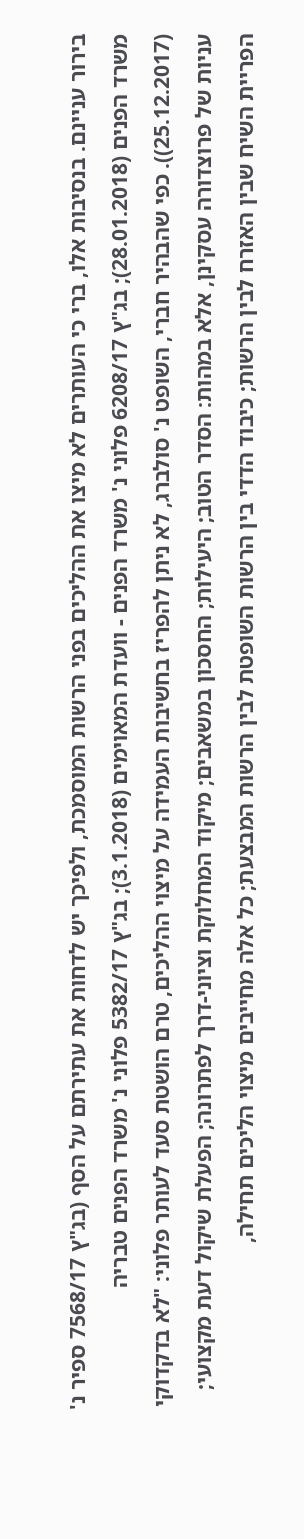בירור עניינם. בנסיבות אלו, ברי כי העותרים לא מיצו את ההליכים בפני הרשות המוסמכת, ולפיכך יש לדחות את עתירתם על הסף (בג"ץ 7568/17 ספיר נ' משרד הפנים (28.01.2018); בג"ץ 6208/17 פלוני נ' משרד הפנים - וועדת המאוימים (3.1.2018); בג"ץ 5382/17 פלוני נ' משרד הפנים טבריה (25.12.2017)). כפי שהבהיר חברי, השופט נ' סולברג, לא ניתן להפריז בחשיבות העמידה על מיצוי ההליכים, טרם הושטת סעד לעותר פלוני: "לא בדקדוקי עניות של פרוצדורה עסקינן, אלא במהות: הסדר הטוב; היעילות; החסכון במשאבים; מיקוד המחלוקת וציוני-דרך לפתרונה; הפעלת שיקול דעת מקצועי; הפריית השיח שבין האזרח לבין הרשות; כיבוד הדדי בין הרשות השופטת לבין הרשות המבצעת; כל אלה מחייבים מיצוי הליכים תחילה,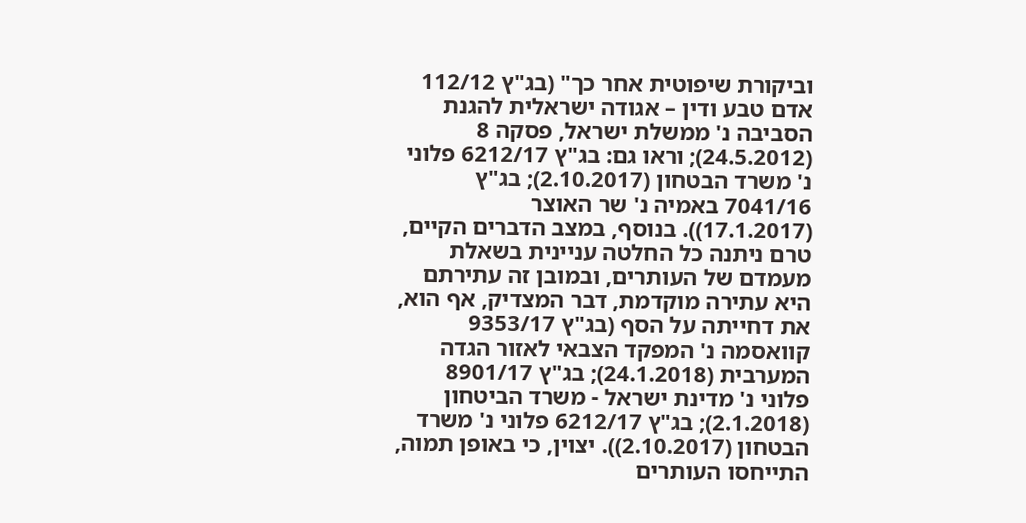וביקורת שיפוטית אחר כך" (בג"ץ 112/12 אדם טבע ודין – אגודה ישראלית להגנת הסביבה נ' ממשלת ישראל, פסקה 8 (24.5.2012); וראו גם: בג"ץ 6212/17 פלוני נ' משרד הבטחון (2.10.2017); בג"ץ 7041/16 באמיה נ' שר האוצר (17.1.2017)). בנוסף, במצב הדברים הקיים, טרם ניתנה כל החלטה עניינית בשאלת מעמדם של העותרים, ובמובן זה עתירתם היא עתירה מוקדמת, דבר המצדיק, אף הוא, את דחייתה על הסף (בג"ץ 9353/17 קוואסמה נ' המפקד הצבאי לאזור הגדה המערבית (24.1.2018); בג"ץ 8901/17 פלוני נ' מדינת ישראל - משרד הביטחון (2.1.2018); בג"ץ 6212/17 פלוני נ' משרד הבטחון (2.10.2017)). יצוין, כי באופן תמוה, התייחסו העותרים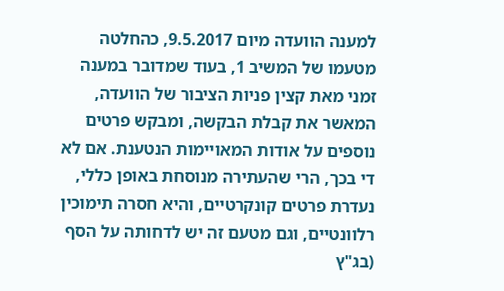למענה הוועדה מיום 9.5.2017, כהחלטה מטעמו של המשיב 1, בעוד שמדובר במענה זמני מאת קצין פניות הציבור של הוועדה, המאשר את קבלת הבקשה, ומבקש פרטים נוספים על אודות המאויימות הנטענת. אם לא די בכך, הרי שהעתירה מנוסחת באופן כללי, נעדרת פרטים קונקרטיים, והיא חסרה תימוכין רלוונטיים, וגם מטעם זה יש לדחותה על הסף (בג"ץ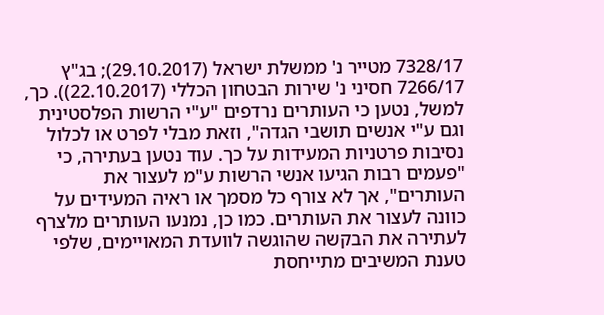7328/17 מטייר נ' ממשלת ישראל (29.10.2017); בג"ץ 7266/17 חסיני נ' שירות הבטחון הכללי (22.10.2017)). כך, למשל, נטען כי העותרים נרדפים "ע"י הרשות הפלסטינית וגם ע"י אנשים תושבי הגדה", וזאת מבלי לפרט או לכלול נסיבות פרטניות המעידות על כך. עוד נטען בעתירה, כי "פעמים רבות הגיעו אנשי הרשות ע"מ לעצור את העותרים", אך לא צורף כל מסמך או ראיה המעידים על כוונה לעצור את העותרים. כמו כן, נמנעו העותרים מלצרף לעתירה את הבקשה שהוגשה לוועדת המאויימים, שלפי טענת המשיבים מתייחסת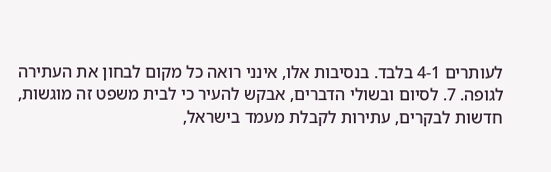לעותרים 4-1 בלבד. בנסיבות אלו, אינני רואה כל מקום לבחון את העתירה לגופה. 7. לסיום ובשולי הדברים, אבקש להעיר כי לבית משפט זה מוגשות, חדשות לבקרים, עתירות לקבלת מעמד בישראל,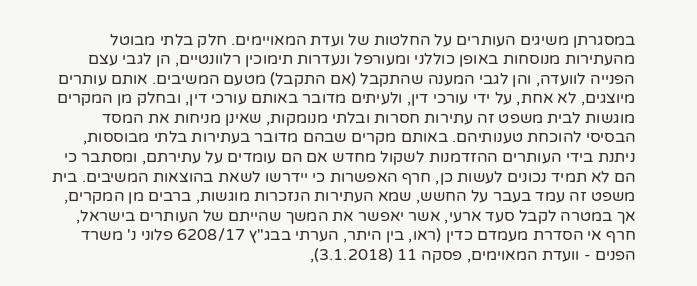במסגרתן משיגים העותרים על החלטות של ועדת המאויימים. חלק בלתי מבוטל מהעתירות מנוסחות באופן כוללני ומעורפל ונעדרות תימוכין רלוונטיים, הן לגבי עצם הפנייה לוועדה, והן לגבי המענה שהתקבל (אם התקבל) מטעם המשיבים. אותם עותרים מיוצגים, לא אחת, על ידי עורכי דין, ולעיתים מדובר באותם עורכי דין, ובחלק מן המקרים מוגשות לבית משפט זה עתירות חסרות ובלתי מנומקות, שאינן מניחות את המסד הבסיסי להוכחת טענותיהם. באותם מקרים שבהם מדובר בעתירות בלתי מבוססות, ניתנת בידי העותרים ההזדמנות לשקול מחדש אם הם עומדים על עתירתם, ומסתבר כי הם לא תמיד נכונים לעשות כן, חרף האפשרות כי יידרשו לשאת בהוצאות המשיבים. בית משפט זה עמד בעבר על החשש, שמא העתירות הנזכרות מוגשות, ברבים מן המקרים, אך במטרה לקבל סעד ארעי, אשר יאפשר את המשך שהייתם של העותרים בישראל, חרף אי הסדרת מעמדם כדין (ראו, בין היתר, הערתי בבג"ץ 6208/17 פלוני נ' משרד הפנים - וועדת המאוימים, פסקה 11 (3.1.2018),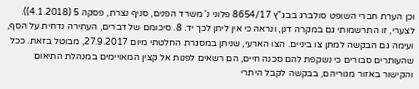וכן הערת חברי השופט סולברג בבג"ץ 8654/17 פלוני נ' משרד הפנים, סניף נצרת, פסקה 5 (4.1.2018)). לצערי, זו התרשמותי גם במקרה דנן, ונראה כי אין ליתן לכך יד. 8. סיכומם של דברים, העתירה נדחית על הסף, ועימה גם הבקשה למתן צו ביניים. הצו הארעי, שניתן במסגרת החלטתי מיום 27.9.2017, מבוטל בזאת. ככל שהעותרים סבורים כי נשקפת להם סכנה חיים, הם רשאים לפנות אל קצין המאויימים במנהלת התיאום והקישור באזור מגוריהם, בבקשה לקבל היתרי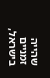שהייה זמניים בישראל,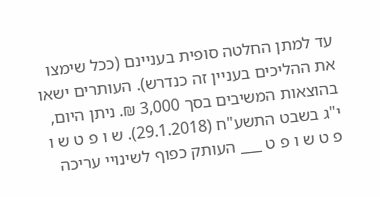עד למתן החלטה סופית בעניינם (ככל שימצו את ההליכים בעניין זה כנדרש). העותרים ישאו בהוצאות המשיבים בסך 3,000 ₪. ניתן היום, י"ג בשבט התשע"ח (29.1.2018). ש ו פ ט ש ו פ ט ש ו פ ט ___ העותק כפוף לשינויי עריכה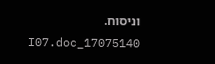וניסוח. 17075140_I07.doc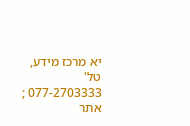יא מרכז מידע, טל' 077-2703333 ; אתר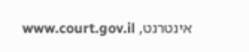אינטרנט, www.court.gov.il